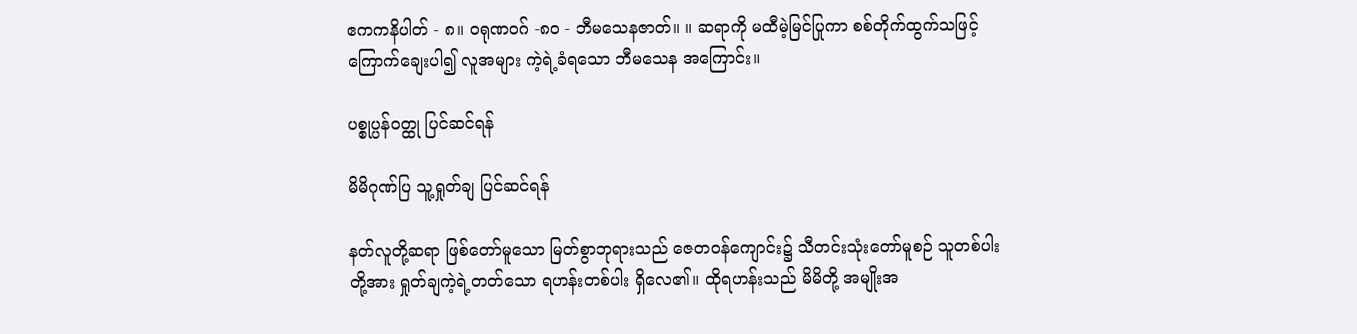ဧကကနိပါတ် - ၈။ ဝရုဏဝဂ် -၈၀ - ဘီမသေနဇာတ်။ ။ ဆရာကို မထီမဲ့မြင်ပြုကာ စစ်တိုက်ထွက်သဖြင့် ကြောက်ချေးပါ၍ လူအများ ကဲ့ရဲ့ခံရသော ဘီမသေန အကြောင်း။

ပစ္စုပ္ပန်ဝတ္ထု ပြင်ဆင်ရန်

မိမိဂုဏ်ပြ သူ့ရှုတ်ချ ပြင်ဆင်ရန်

နတ်လူတို့ဆရာ ဖြစ်တော်မူသော မြတ်စွာဘုရားသည် ဇေတဝန်ကျောင်း၌ သီတင်းသုံးတော်မူစဉ် သူတစ်ပါးတို့အား ရှုတ်ချကဲ့ရဲ့တတ်သော ရဟန်းတစ်ပါး ရှိလေ၏။ ထိုရဟန်းသည် မိမိတို့ အမျိုးအ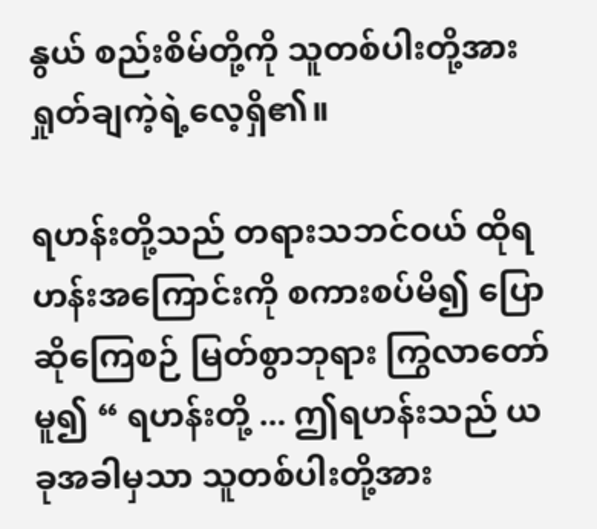နွယ် စည်းစိမ်တို့ကို သူတစ်ပါးတို့အား ရှုတ်ချကဲ့ရဲ့လေ့ရှိ၏။

ရဟန်းတို့သည် တရားသဘင်ဝယ် ထိုရဟန်းအကြောင်းကို စကားစပ်မိ၍ ပြောဆိုကြေစဉ် မြတ်စွာဘုရား ကြွလာတော်မူ၍ “ ရဟန်းတို့ ... ဤရဟန်းသည် ယခုအခါမှသာ သူတစ်ပါးတို့အား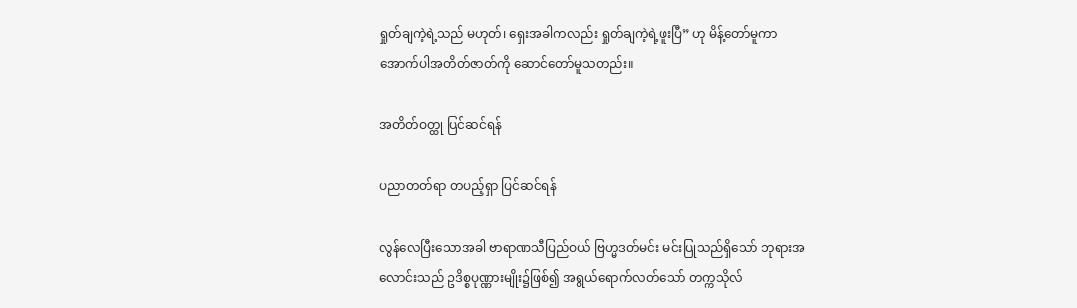ရှုတ်ချကဲ့ရဲ့သည် မဟုတ်၊ ရှေးအခါကလည်း ရှုတ်ချကဲ့ရဲ့ဖူးပြီ” ဟု မိန့်တော်မူကာ အောက်ပါအတိတ်ဇာတ်ကို ဆောင်တော်မူသတည်း။

အတိတ်ဝတ္ထု ပြင်ဆင်ရန်

ပညာတတ်ရာ တပည့်ရှာ ပြင်ဆင်ရန်

လွန်လေပြီးသောအခါ ဗာရာဏသီပြည်ဝယ် ဗြဟ္မဒတ်မင်း မင်းပြုသည်ရှိသော် ဘုရားအလောင်းသည် ဥဒိစ္စပုဏ္ဏားမျိုး၌ဖြစ်၍ အရွယ်ရောက်လတ်သော် တက္ကသိုလ်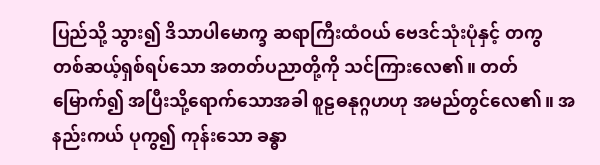ပြည်သို့ သွား၍ ဒိသာပါမောက္ခ ဆရာကြီးထံဝယ် ဗေဒင်သုံးပုံနှင့် တကွ တစ်ဆယ့်ရှစ်ရပ်သော အတတ်ပညာတို့ကို သင်ကြားလေ၏။ တတ်မြောက်၍ အပြီးသို့ရောက်သောအခါ စူဠဓနုဂ္ဂဟဟု အမည်တွင်လေ၏။ အနည်းကယ် ပုကွ၍ ကုန်းသော ခန္ဓာ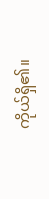ကိုယ်ရှိ၏။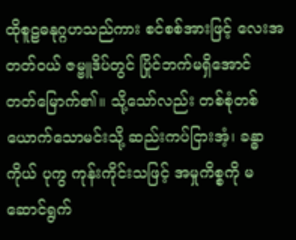ထိုစူဠဓနုဂ္ဂဟသည်ကား စင်စစ်အားဖြင့် လေးအတတ်ဝယ် ဇမ္ဗူဒိပ်တွင် ပြိုင်ဘက်မရှိအောင် တတ်မြောက်၏။ သို့သော်လည်း တစ်စုံတစ်ယောက်သောမင်းသို့ ဆည်းကပ်ငြားအံ့၊ ခန္ဓာကိုယ် ပုကွ ကုန်းကိုင်းသဖြင့် အမှုကိစ္စကို မဆောင်ရွက်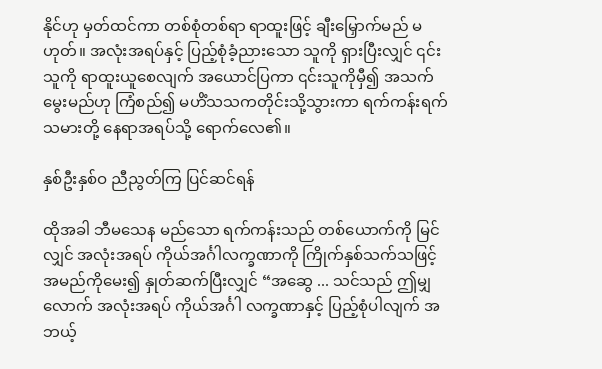နိုင်ဟု မှတ်ထင်ကာ တစ်စုံတစ်ရာ ရာထူးဖြင့် ချီးမြှောက်မည် မဟုတ်။ အလုံးအရပ်နှင့် ပြည့်စုံခံ့ညားသော သူကို ရှားပြီးလျှင် ၎င်းသူကို ရာထူးယူစေလျက် အယောင်ပြကာ ၎င်းသူကိုမှီ၍ အသက်မွေးမည်ဟု ကြံစည်၍ မဟိံသသကတိုင်းသို့သွားကာ ရက်ကန်းရက်သမားတို့ နေရာအရပ်သို့ ရောက်လေ၏။

နှစ်ဦးနှစ်ဝ ညီညွတ်ကြ ပြင်ဆင်ရန်

ထိုအခါ ဘီမသေန မည်သော ရက်ကန်းသည် တစ်ယောက်ကို မြင်လျှင် အလုံးအရပ် ကိုယ်အင်္ဂါလက္ခဏာကို ကြိုက်နှစ်သက်သဖြင့် အမည်ကိုမေး၍ နှုတ်ဆက်ပြီးလျှင် “အဆွေ ... သင်သည် ဤမျှလောက် အလုံးအရပ် ကိုယ်အင်္ဂါ လက္ခဏာနှင့် ပြည့်စုံပါလျက် အဘယ့်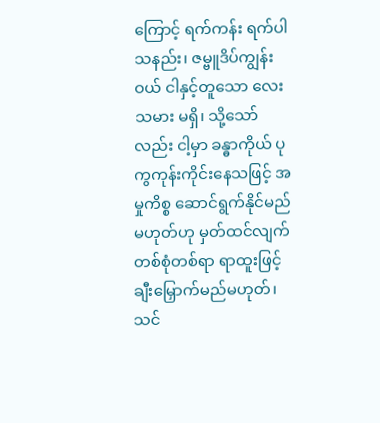ကြောင့် ရက်ကန်း ရက်ပါသနည်း၊ ဇမ္ဗူဒိပ်ကျွန်းဝယ် ငါနှင့်တူသော လေးသမား မရှိ၊ သို့သော်လည်း ငါ့မှာ ခန္ဓာကိုယ် ပုကွကုန်းကိုင်းနေသဖြင့် အမှုကိစ္စ ဆောင်ရွက်နိုင်မည် မဟုတ်ဟု မှတ်ထင်လျက် တစ်စုံတစ်ရာ ရာထူးဖြင့် ချီးမြှောက်မည်မဟုတ်၊ သင်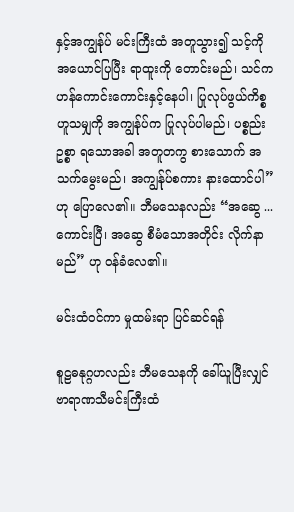နှင့်အကျွန်ုပ် မင်းကြီးထံ အတူသွား၍ သင့်ကို အယောင်ပြပြီး ရာထူးကို တောင်းမည်၊ သင်က ဟန်ကောင်းကောင်းနှင့်နေပါ၊ ပြုလုပ်ဖွယ်ကိစ္စ ဟူသမျှကို အကျွန်ုပ်က ပြုလုပ်ပါမည်၊ ပစ္စည်းဥစ္စာ ရသောအခါ အတူတကွ စားသောက် အသက်မွေးမည်၊ အကျွန်ုပ်စကား နားထောင်ပါ” ဟု ပြောလေ၏။ ဘီမသေနလည်း “အဆွေ ... ကောင်းပြီ၊ အဆွေ စီမံသောအတိုင်း လိုက်နာမည်” ဟု ဝန်ခံလေ၏။

မင်းထံဝင်ကာ မှုထမ်းရာ ပြင်ဆင်ရန်

စူဠဓနုဂ္ဂဟလည်း ဘီမသေနကို ခေါ်ယူပြီးလျှင် ဗာရာဏသီမင်းကြီးထံ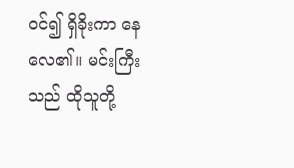ဝင်၍ ရှိခိုးကာ နေလေ၏။ မင်းကြီးသည် ထိုသူတို့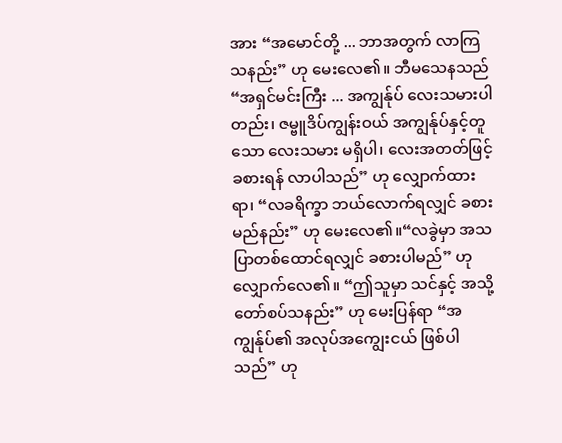အား “အမောင်တို့ ... ဘာအတွက် လာကြသနည်း” ဟု မေးလေ၏။ ဘီမသေနသည် “အရှင်မင်းကြီး ... အကျွန်ုပ် လေးသမားပါတည်း၊ ဇမ္ဗူဒိပ်ကျွန်းဝယ် အကျွန်ုပ်နှင့်တူသော လေးသမား မရှိပါ၊ လေးအတတ်ဖြင့် ခစားရန် လာပါသည်” ဟု လျှောက်ထားရာ၊ “လခရိက္ခာ ဘယ်လောက်ရလျှင် ခစားမည်နည်း” ဟု မေးလေ၏။“လခွဲမှာ အသပြာတစ်ထောင်ရလျှင် ခစားပါမည်” ဟု လျှောက်လေ၏။ “ဤသူမှာ သင်နှင့် အသို့တော်စပ်သနည်း” ဟု မေးပြန်ရာ “အကျွန်ုပ်၏ အလုပ်အကျွေးငယ် ဖြစ်ပါသည်” ဟု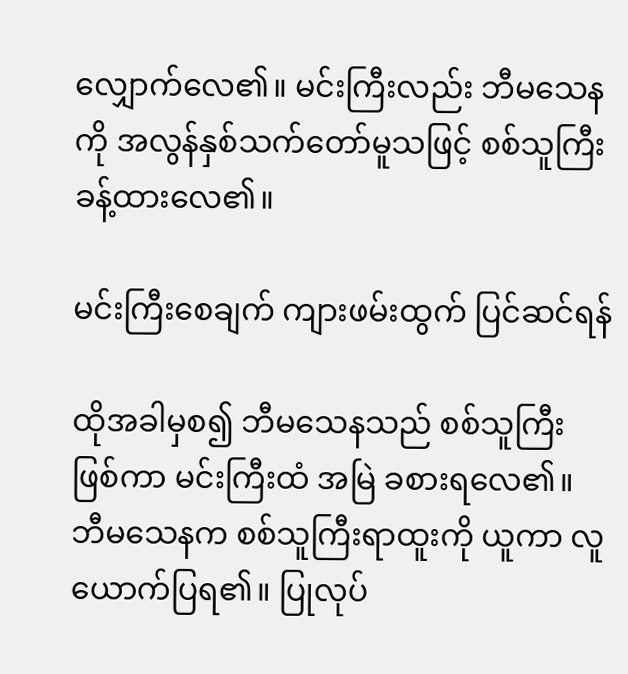လျှောက်လေ၏။ မင်းကြီးလည်း ဘီမသေနကို အလွန်နှစ်သက်တော်မူသဖြင့် စစ်သူကြီး ခန့်ထားလေ၏။

မင်းကြီးစေချက် ကျားဖမ်းထွက် ပြင်ဆင်ရန်

ထိုအခါမှစ၍ ဘီမသေနသည် စစ်သူကြီး ဖြစ်ကာ မင်းကြီးထံ အမြဲ ခစားရလေ၏။ ဘီမသေနက စစ်သူကြီးရာထူးကို ယူကာ လူယောက်ပြရ၏။ ပြုလုပ်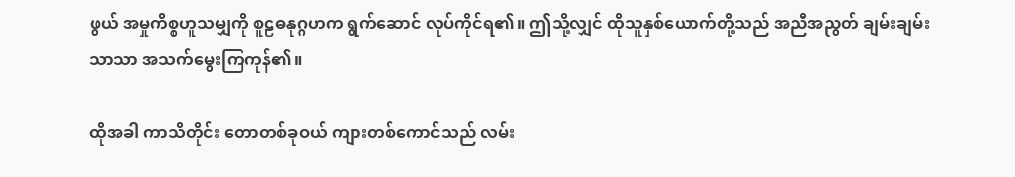ဖွယ် အမှုကိစ္စဟူသမျှကို စူဠဓနုဂ္ဂဟက ရွက်ဆောင် လုပ်ကိုင်ရ၏။ ဤသို့လျှင် ထိုသူနှစ်ယောက်တို့သည် အညီအညွတ် ချမ်းချမ်းသာသာ အသက်မွေးကြကုန်၏။

ထိုအခါ ကာသိတိုင်း တောတစ်ခုဝယ် ကျားတစ်ကောင်သည် လမ်း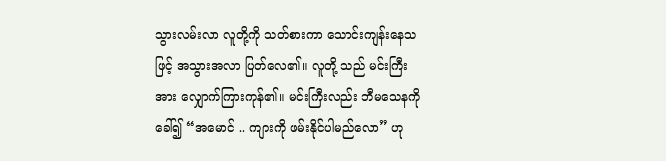သွားလမ်းလာ လူတို့ကို သတ်စားကာ သောင်းကျန်းနေသဖြင့် အသွားအလာ ပြတ်လေ၏။ လူတို့ သည် မင်းကြီးအား လျှောက်ကြားကုန်၏။ မင်းကြီးလည်း ဘီမသေနကို ခေါ်၍ “အမောင် .. ကျားကို ဖမ်းနိုင်ပါမည်လော” ဟု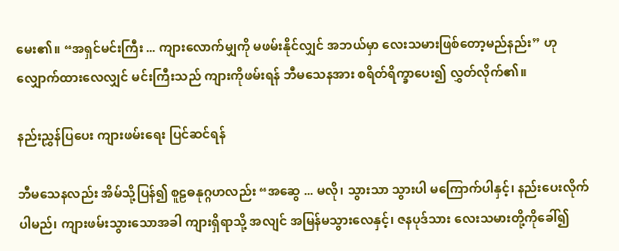မေး၏။ “အရှင်မင်းကြီး ... ကျားလောက်မျှကို မဖမ်းနိုင်လျှင် အဘယ်မှာ လေးသမားဖြစ်တော့မည်နည်း” ဟု လျှောက်ထားလေလျှင် မင်းကြီးသည် ကျားကိုဖမ်းရန် ဘီမသေနအား စရိတ်ရိက္ခာပေး၍ လွှတ်လိုက်၏။

နည်းညွှန်ပြပေး ကျားဖမ်းရေး ပြင်ဆင်ရန်

ဘီမသေနလည်း အိမ်သို့ပြန်၍ စူဠဓနုဂ္ဂဟလည်း “အဆွေ ... မလို၊ သွားသာ သွားပါ မကြောက်ပါနှင့်၊ နည်းပေးလိုက်ပါမည်၊ ကျားဖမ်းသွားသောအခါ ကျားရှိရာသို့ အလျင် အမြန်မသွားလေနှင့်၊ ဇနပုဒ်သား လေးသမားတို့ကိုခေါ်၍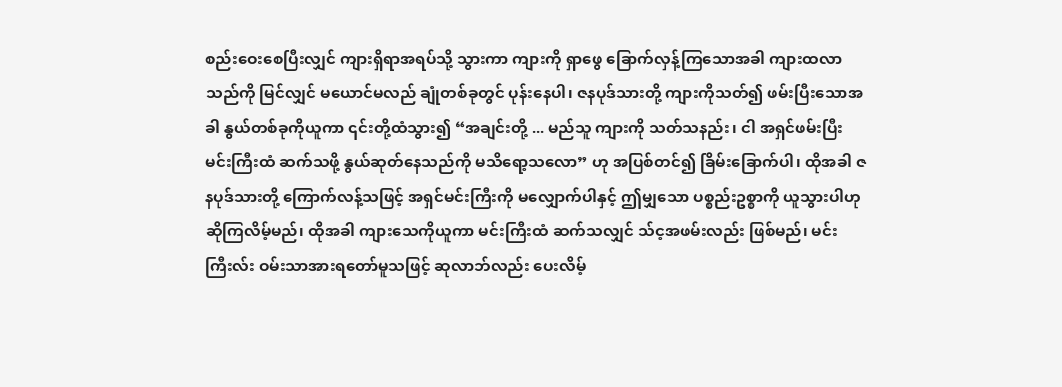စည်းဝေးစေပြီးလျှင် ကျားရှိရာအရပ်သို့ သွားကာ ကျားကို ရှာဖွေ ခြောက်လှန့်ကြသောအခါ ကျားထလာသည်ကို မြင်လျှင် မယောင်မလည် ချုံတစ်ခုတွင် ပုန်းနေပါ၊ ဇနပုဒ်သားတို့ ကျားကိုသတ်၍ ဖမ်းပြီးသောအခါ နွယ်တစ်ခုကိုယူကာ ၎င်းတို့ထံသွား၍ “အချင်းတို့ ... မည်သူ ကျားကို သတ်သနည်း၊ ငါ အရှင်ဖမ်းပြီး မင်းကြီးထံ ဆက်သဖို့ နွယ်ဆုတ်နေသည်ကို မသိရော့သလော” ဟု အပြစ်တင်၍ ခြိမ်းခြောက်ပါ၊ ထိုအခါ ဇနပုဒ်သားတို့ ကြောက်လန့်သဖြင့် အရှင်မင်းကြီးကို မလျှောက်ပါနှင့် ဤမျှသော ပစ္စည်းဥစ္စာကို ယူသွားပါဟု ဆိုကြလိမ့်မည်၊ ထိုအခါ ကျားသေကိုယူကာ မင်းကြီးထံ ဆက်သလျှင် သ်င့အဖမ်းလည်း ဖြစ်မည်၊ မင်းကြီးလ်း ဝမ်းသာအားရတော်မူသဖြင့် ဆုလာဘ်လည်း ပေးလိမ့်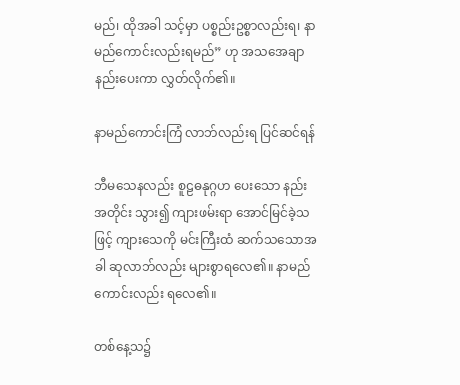မည်၊ ထိုအခါ သင့်မှာ ပစ္စည်းဥစ္စာလည်းရ၊ နာမည်ကောင်းလည်းရမည်” ဟု အသအေချာ နည်းပေးကာ လွှတ်လိုက်၏။

နာမည်ကောင်းကြံ လာဘ်လည်းရ ပြင်ဆင်ရန်

ဘီမသေနလည်း စူဠဓနုဂ္ဂဟ ပေးသော နည်းအတိုင်း သွား၍ ကျားဖမ်းရာ အောင်မြင်ခဲ့သဖြင့် ကျားသေကို မင်းကြီးထံ ဆက်သသောအခါ ဆုလာဘ်လည်း များစွာရလေ၏။ နာမည်ကောင်းလည်း ရလေ၏။

တစ်နေ့သ၌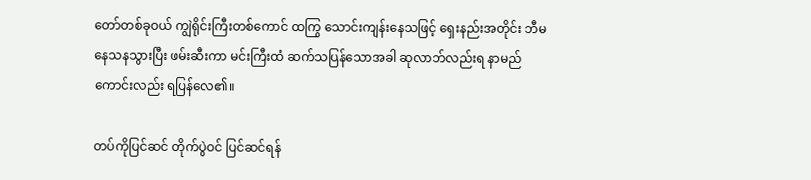တော်တစ်ခုဝယ် ကျွဲရိုင်းကြီးတစ်ကောင် ထကြွ သောင်းကျန်းနေသဖြင့် ရှေးနည်းအတိုင်း ဘီမနေသနသွားပြီး ဖမ်းဆီးကာ မင်းကြီးထံ ဆက်သပြန်သောအခါ ဆုလာဘ်လည်းရ နာမည်ကောင်းလည်း ရပြန်လေ၏။

တပ်ကိုပြင်ဆင် တိုက်ပွဲဝင် ပြင်ဆင်ရန်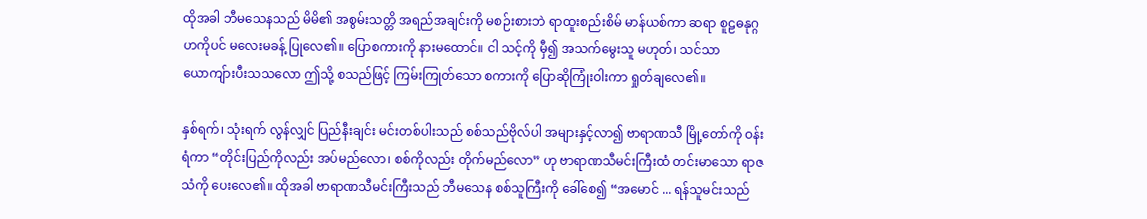ထိုအခါ ဘီမသေနသည် မိမိ၏ အစွမ်းသတ္တိ အရည်အချင်းကို မစဉ်းစားဘဲ ရာထူးစည်းစိမ် မာန်ယစ်ကာ ဆရာ စူဠဓနုဂ္ဂဟကိုပင် မလေးမခန့် ပြုလေ၏။ ပြောစကားကို နားမထောင်။ ငါ သင့်ကို မှီ၍ အသက်မွေးသူ မဟုတ်၊ သင်သာ ယောကျ်ားပီးသသလော ဤသို့ စသည်ဖြင့် ကြမ်းကြုတ်သော စကားကို ပြောဆိုကြုံးဝါးကာ ရှုတ်ချလေ၏။

နှစ်ရက်၊ သုံးရက် လွန်လျှင် ပြည်နီးချင်း မင်းတစ်ပါးသည် စစ်သည်ဗိုလ်ပါ အများနှင့်လာ၍ ဗာရာဏသီ မြို့တော်ကို ဝန်းရံကာ “တိုင်းပြည်ကိုလည်း အပ်မည်လော၊ စစ်ကိုလည်း တိုက်မည်လော” ဟု ဗာရာဏသီမင်းကြီးထံ တင်းမာသော ရာဇသံကို ပေးလေ၏။ ထိုအခါ ဗာရာဏသီမင်းကြီးသည် ဘီမသေန စစ်သူကြီးကို ခေါ်စေ၍ “အမောင် ... ရန်သူမင်းသည်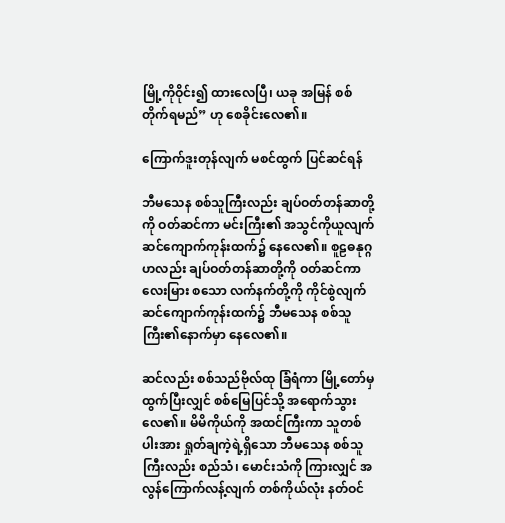မြို့ကိုဝိုင်း၍ ထားလေပြီ၊ ယခု အမြန် စစ်တိုက်ရမည်” ဟု စေခိုင်းလေ၏။

ကြောက်ဒူးတုန်လျက် မစင်ထွက် ပြင်ဆင်ရန်

ဘီမသေန စစ်သူကြီးလည်း ချပ်ဝတ်တန်ဆာတို့ကို ဝတ်ဆင်ကာ မင်းကြီး၏ အသွင်ကိုယူလျက် ဆင်ကျောက်ကုန်းထက်၌ နေလေ၏။ စူဠဓနုဂ္ဂဟလည်း ချပ်ဝတ်တန်ဆာတို့ကို ဝတ်ဆင်ကာ လေးမြား စသော လက်နက်တို့ကို ကိုင်စွဲလျက် ဆင်ကျောက်ကုန်းထက်၌ ဘီမသေန စစ်သူကြီး၏နောက်မှာ နေလေ၏။

ဆင်လည်း စစ်သည်ဗိုလ်ထု ခြံရံကာ မြို့တော်မှထွက်ပြီးလျှင် စစ်မြေပြင်သို့ အရောက်သွားလေ၏။ မိမိကိုယ်ကို အထင်ကြီးကာ သူတစ်ပါးအား ရှုတ်ချကဲ့ရဲ့ရှိသော ဘီမသေန စစ်သူကြီးလည်း စည်သံ၊ မောင်းသံကို ကြားလျှင် အလွန်ကြောက်လန့်လျက် တစ်ကိုယ်လုံး နတ်ဝင်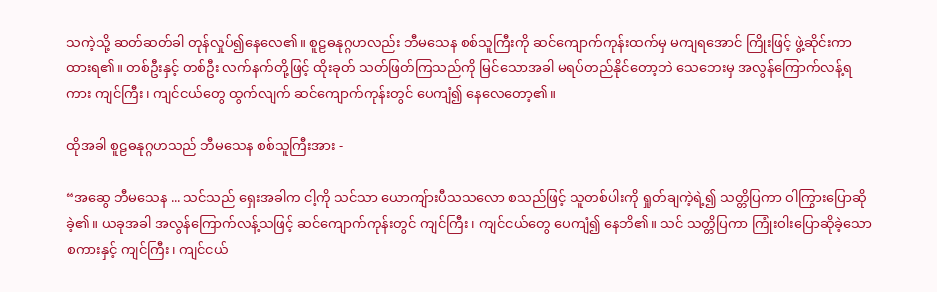သကဲ့သို့ ဆတ်ဆတ်ခါ တုန်လှုပ်၍နေလေ၏။ စူဠဓနုဂ္ဂဟလည်း ဘီမသေန စစ်သူကြီးကို ဆင်ကျောက်ကုန်းထက်မှ မကျရအောင် ကြိုးဖြင့် ဖွဲ့ဆိုင်းကာ ထားရ၏။ တစ်ဦးနှင့် တစ်ဦး လက်နက်တို့ဖြင့် ထိုးခုတ် သတ်ဖြတ်ကြသည်ကို မြင်သောအခါ မရပ်တည်နိုင်တော့ဘဲ သေဘေးမှ အလွန်ကြောက်လန့်ရကား ကျင်ကြီး၊ ကျင်ငယ်တွေ ထွက်လျက် ဆင်ကျောက်ကုန်းတွင် ပေကျံ၍ နေလေတော့၏။

ထိုအခါ စူဠဓနုဂ္ဂဟသည် ဘီမသေန စစ်သူကြီးအား -

“အဆွေ ဘီမသေန ... သင်သည် ရှေးအခါက ငါ့ကို သင်သာ ယောကျ်ားပီသသလော စသည်ဖြင့် သူတစ်ပါးကို ရှုတ်ချကဲ့ရဲ့၍ သတ္တိပြကာ ဝါကြွားပြောဆိုခဲ့၏။ ယခုအခါ အလွန်ကြောက်လန့်သဖြင့် ဆင်ကျောက်ကုန်းတွင် ကျင်ကြီး၊ ကျင်ငယ်တွေ ပေကျံ၍ နေဘိ၏။ သင် သတ္တိပြကာ ကြုံးဝါးပြောဆိုခဲ့သော စကားနှင့် ကျင်ကြီး၊ ကျင်ငယ်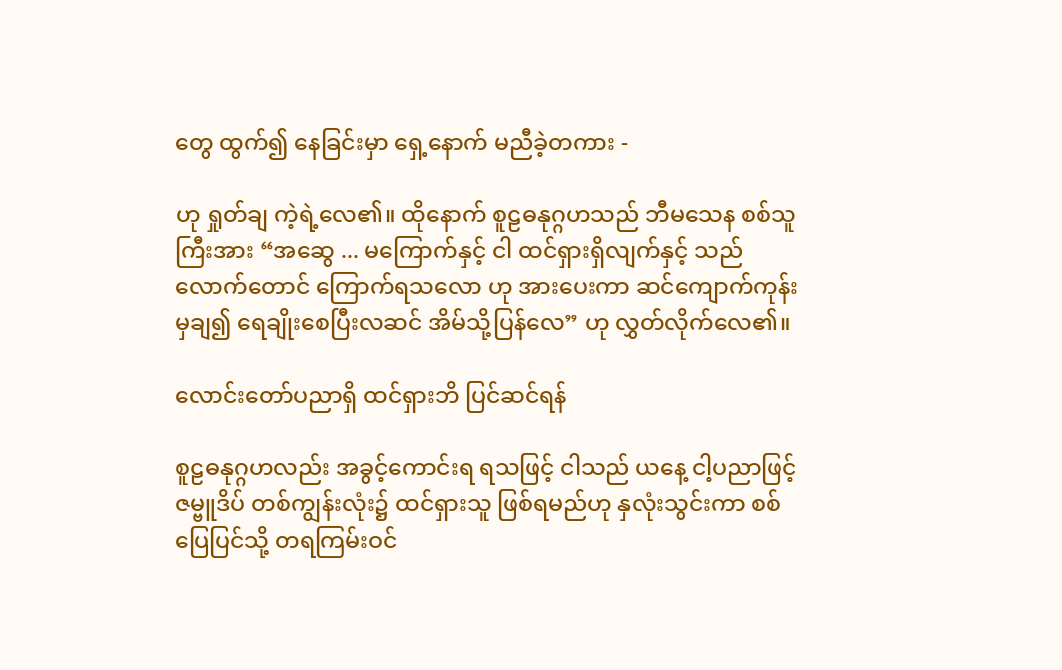တွေ ထွက်၍ နေခြင်းမှာ ရှေ့နောက် မညီခဲ့တကား -

ဟု ရှုတ်ချ ကဲ့ရဲ့လေ၏။ ထိုနောက် စူဠဓနုဂ္ဂဟသည် ဘီမသေန စစ်သူကြီးအား “အဆွေ ... မကြောက်နှင့် ငါ ထင်ရှားရှိလျက်နှင့် သည်လောက်တောင် ကြောက်ရသလော ဟု အားပေးကာ ဆင်ကျောက်ကုန်းမှချ၍ ရေချိုးစေပြီးလဆင် အိမ်သို့ပြန်လေ” ဟု လွှတ်လိုက်လေ၏။

လောင်းတော်ပညာရှိ ထင်ရှားဘိ ပြင်ဆင်ရန်

စူဠဓနုဂ္ဂဟလည်း အခွင့်ကောင်းရ ရသဖြင့် ငါသည် ယနေ့ ငါ့ပညာဖြင့် ဇမ္ဗူဒိပ် တစ်ကျွန်းလုံး၌ ထင်ရှားသူ ဖြစ်ရမည်ဟု နှလုံးသွင်းကာ စစ်ပြေပြင်သို့ တရကြမ်းဝင်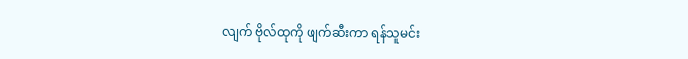လျက် ဗိုလ်ထုကို ဖျက်ဆီးကာ ရန်သူမင်း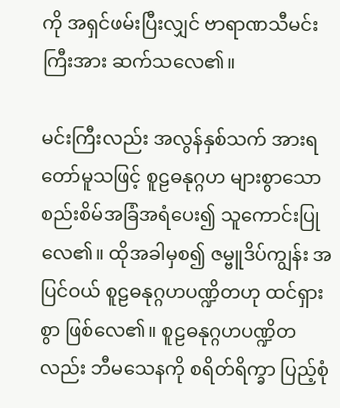ကို အရှင်ဖမ်းပြီးလျှင် ဗာရာဏသီမင်းကြီးအား ဆက်သလေ၏။

မင်းကြီးလည်း အလွန်နှစ်သက် အားရတော်မူသဖြင့် စူဠဓနုဂ္ဂဟ များစွာသော စည်းစိမ်အခြံအရံပေး၍ သူကောင်းပြုလေ၏။ ထိုအခါမှစ၍ ဇမ္ဗူဒိပ်ကျွန်း အပြင်ဝယ် စူဠဓနုဂ္ဂဟပဏ္ဍိတဟု ထင်ရှားစွာ ဖြစ်လေ၏။ စူဠဓနုဂ္ဂဟပဏ္ဍိတလည်း ဘီမသေနကို စရိတ်ရိက္ခာ ပြည့်စုံ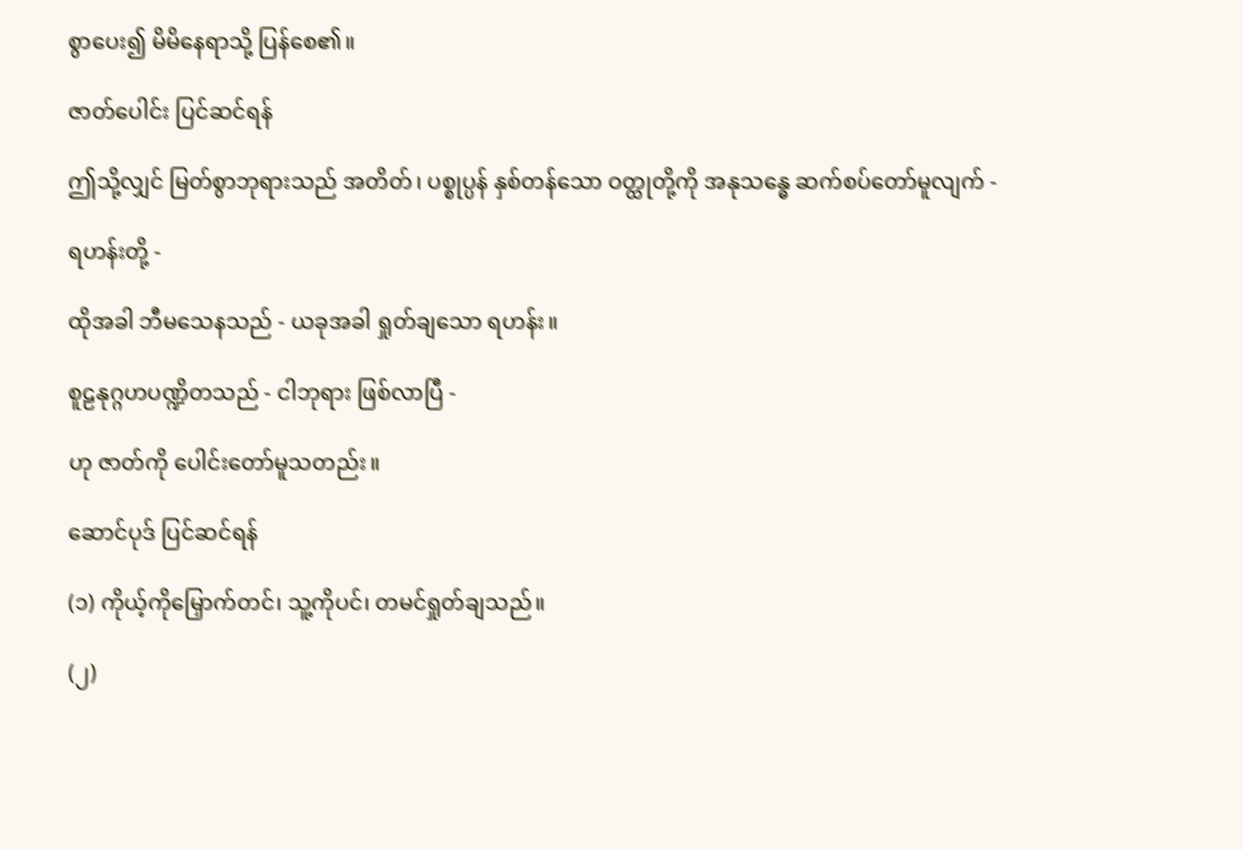စွာပေး၍ မိမိနေရာသို့ ပြန်စေ၏။

ဇာတ်ပေါင်း ပြင်ဆင်ရန်

ဤသို့လျှင် မြတ်စွာဘုရားသည် အတိတ်၊ ပစ္စုပ္ပန် နှစ်တန်သော ဝတ္ထုတို့ကို အနုသန္ဓေ ဆက်စပ်တော်မူလျက် -

ရဟန်းတို့ -

ထိုအခါ ဘီမသေနသည် - ယခုအခါ ရှုတ်ချသော ရဟန်း။

စူဠနုဂ္ဂဟပဏ္ဍိတသည် - ငါဘုရား ဖြစ်လာပြီ -

ဟု ဇာတ်ကို ပေါင်းတော်မူသတည်း။

ဆောင်ပုဒ် ပြင်ဆင်ရန်

(၁) ကိုယ့်ကိုမြှောက်တင်၊ သူ့ကိုပင်၊ တမင်ရှုတ်ချသည်။

(၂)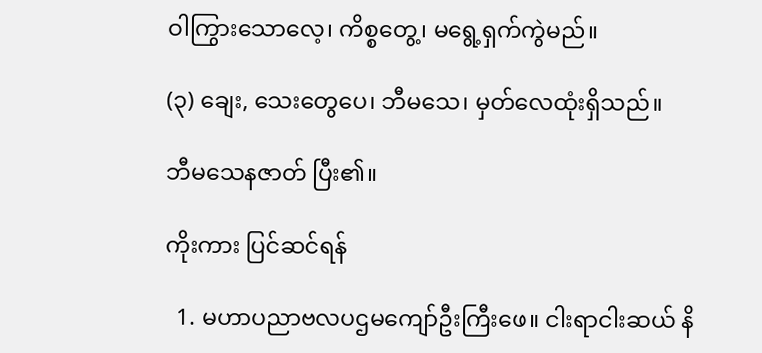ဝါကြွားသောလေ့၊ ကိစ္စတွေ့၊ မရွေ့ရှက်ကွဲမည်။

(၃) ချေး, သေးတွေပေ၊ ဘီမသေ၊ မှတ်လေထုံးရှိသည်။

ဘီမသေနဇာတ် ပြီး၏။

ကိုးကား ပြင်ဆင်ရန်

  1. မဟာပညာဗလပဌမကျော်ဦးကြီးဖေ။ ငါးရာငါးဆယ် နိ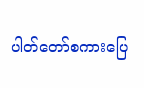ပါတ်တော်စကားပြေ